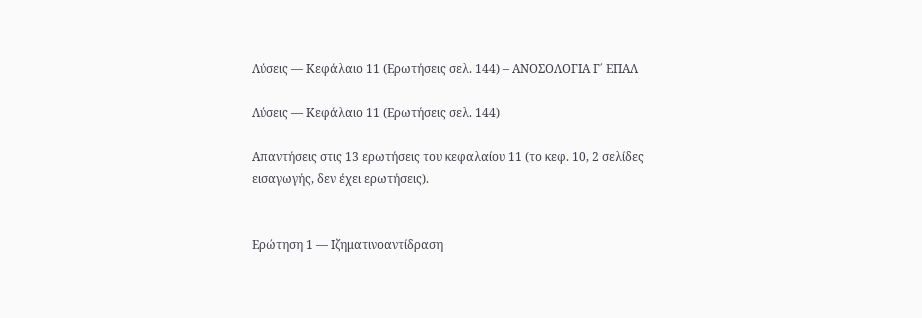Λύσεις — Κεφάλαιο 11 (Ερωτήσεις σελ. 144) – ΑΝΟΣΟΛΟΓΙΑ Γ΄ ΕΠΑΛ

Λύσεις — Κεφάλαιο 11 (Ερωτήσεις σελ. 144)

Απαντήσεις στις 13 ερωτήσεις του κεφαλαίου 11 (το κεφ. 10, 2 σελίδες εισαγωγής, δεν έχει ερωτήσεις).


Ερώτηση 1 — Ιζηματινοαντίδραση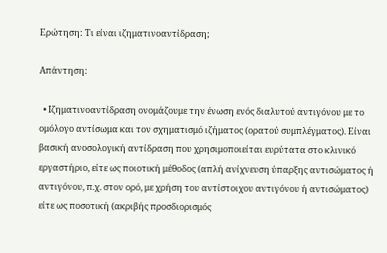Ερώτηση: Τι είναι ιζηματινοαντίδραση;

Απάντηση:

  • Ιζηματινοαντίδραση ονομάζουμε την ένωση ενός διαλυτού αντιγόνου με το ομόλογο αντίσωμα και τον σχηματισμό ιζήματος (ορατού συμπλέγματος). Είναι βασική ανοσολογική αντίδραση που χρησιμοποιείται ευρύτατα στο κλινικό εργαστήριο, είτε ως ποιοτική μέθοδος (απλή ανίχνευση ύπαρξης αντισώματος ή αντιγόνου, π.χ. στον ορό, με χρήση του αντίστοιχου αντιγόνου ή αντισώματος) είτε ως ποσοτική (ακριβής προσδιορισμός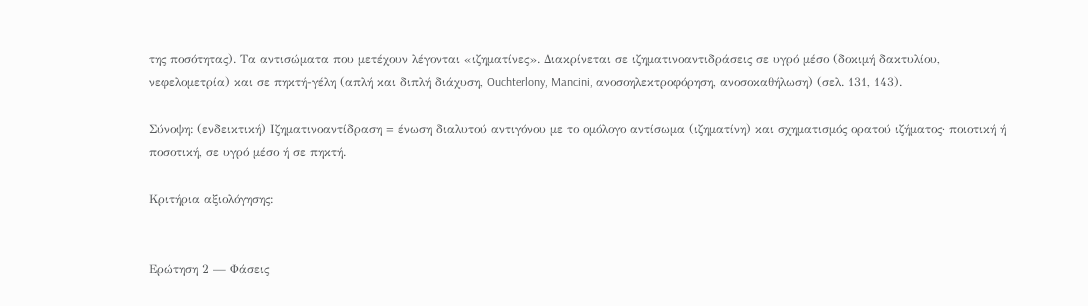της ποσότητας). Τα αντισώματα που μετέχουν λέγονται «ιζηματίνες». Διακρίνεται σε ιζηματινοαντιδράσεις σε υγρό μέσο (δοκιμή δακτυλίου, νεφελομετρία) και σε πηκτή-γέλη (απλή και διπλή διάχυση, Ouchterlony, Mancini, ανοσοηλεκτροφόρηση, ανοσοκαθήλωση) (σελ. 131, 143).

Σύνοψη: (ενδεικτική) Ιζηματινοαντίδραση = ένωση διαλυτού αντιγόνου με το ομόλογο αντίσωμα (ιζηματίνη) και σχηματισμός ορατού ιζήματος· ποιοτική ή ποσοτική, σε υγρό μέσο ή σε πηκτή.

Κριτήρια αξιολόγησης:


Ερώτηση 2 — Φάσεις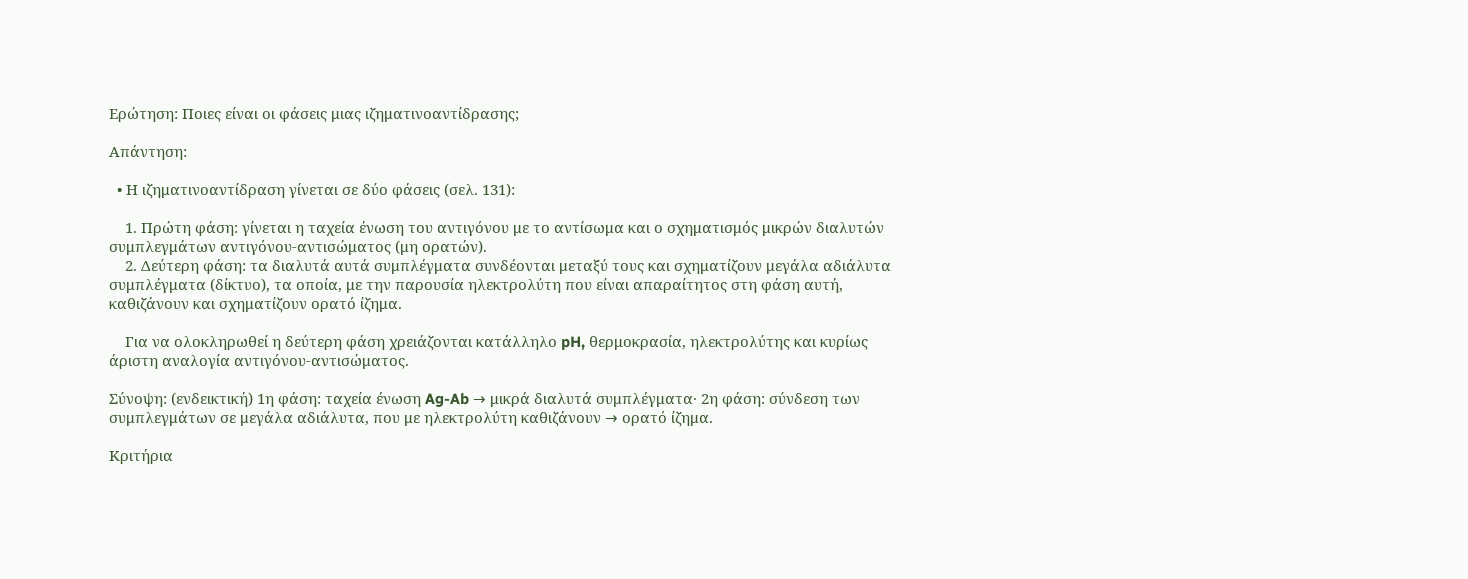Ερώτηση: Ποιες είναι οι φάσεις μιας ιζηματινοαντίδρασης;

Απάντηση:

  • Η ιζηματινοαντίδραση γίνεται σε δύο φάσεις (σελ. 131):

    1. Πρώτη φάση: γίνεται η ταχεία ένωση του αντιγόνου με το αντίσωμα και ο σχηματισμός μικρών διαλυτών συμπλεγμάτων αντιγόνου-αντισώματος (μη ορατών).
    2. Δεύτερη φάση: τα διαλυτά αυτά συμπλέγματα συνδέονται μεταξύ τους και σχηματίζουν μεγάλα αδιάλυτα συμπλέγματα (δίκτυο), τα οποία, με την παρουσία ηλεκτρολύτη που είναι απαραίτητος στη φάση αυτή, καθιζάνουν και σχηματίζουν ορατό ίζημα.

    Για να ολοκληρωθεί η δεύτερη φάση χρειάζονται κατάλληλο pH, θερμοκρασία, ηλεκτρολύτης και κυρίως άριστη αναλογία αντιγόνου-αντισώματος.

Σύνοψη: (ενδεικτική) 1η φάση: ταχεία ένωση Ag-Ab → μικρά διαλυτά συμπλέγματα· 2η φάση: σύνδεση των συμπλεγμάτων σε μεγάλα αδιάλυτα, που με ηλεκτρολύτη καθιζάνουν → ορατό ίζημα.

Κριτήρια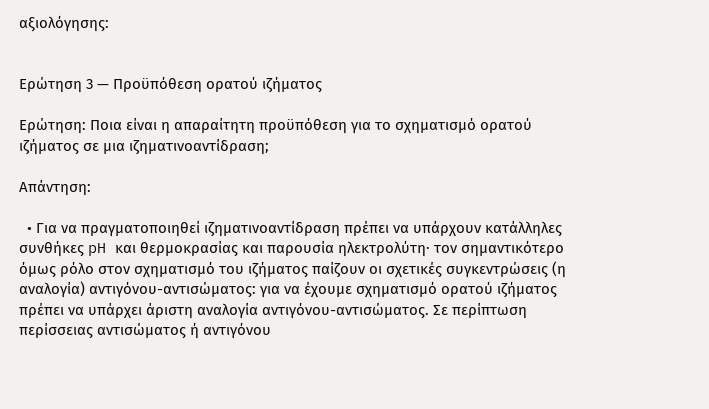αξιολόγησης:


Ερώτηση 3 — Προϋπόθεση ορατού ιζήματος

Ερώτηση: Ποια είναι η απαραίτητη προϋπόθεση για το σχηματισμό ορατού ιζήματος σε μια ιζηματινοαντίδραση;

Απάντηση:

  • Για να πραγματοποιηθεί ιζηματινοαντίδραση πρέπει να υπάρχουν κατάλληλες συνθήκες pH και θερμοκρασίας και παρουσία ηλεκτρολύτη· τον σημαντικότερο όμως ρόλο στον σχηματισμό του ιζήματος παίζουν οι σχετικές συγκεντρώσεις (η αναλογία) αντιγόνου-αντισώματος: για να έχουμε σχηματισμό ορατού ιζήματος πρέπει να υπάρχει άριστη αναλογία αντιγόνου-αντισώματος. Σε περίπτωση περίσσειας αντισώματος ή αντιγόνου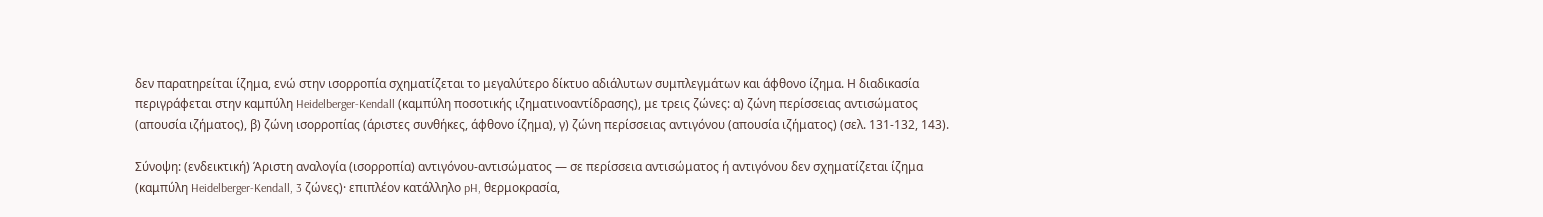δεν παρατηρείται ίζημα, ενώ στην ισορροπία σχηματίζεται το μεγαλύτερο δίκτυο αδιάλυτων συμπλεγμάτων και άφθονο ίζημα. Η διαδικασία περιγράφεται στην καμπύλη Heidelberger-Kendall (καμπύλη ποσοτικής ιζηματινοαντίδρασης), με τρεις ζώνες: α) ζώνη περίσσειας αντισώματος (απουσία ιζήματος), β) ζώνη ισορροπίας (άριστες συνθήκες, άφθονο ίζημα), γ) ζώνη περίσσειας αντιγόνου (απουσία ιζήματος) (σελ. 131-132, 143).

Σύνοψη: (ενδεικτική) Άριστη αναλογία (ισορροπία) αντιγόνου-αντισώματος — σε περίσσεια αντισώματος ή αντιγόνου δεν σχηματίζεται ίζημα (καμπύλη Heidelberger-Kendall, 3 ζώνες)· επιπλέον κατάλληλο pH, θερμοκρασία,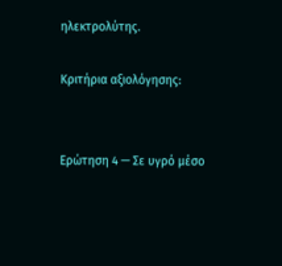ηλεκτρολύτης.

Κριτήρια αξιολόγησης:


Ερώτηση 4 — Σε υγρό μέσο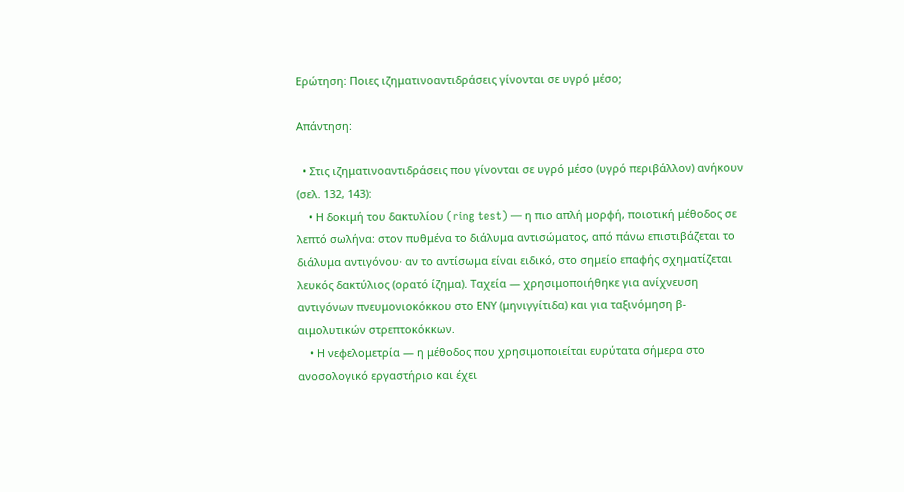Ερώτηση: Ποιες ιζηματινοαντιδράσεις γίνονται σε υγρό μέσο;

Απάντηση:

  • Στις ιζηματινοαντιδράσεις που γίνονται σε υγρό μέσο (υγρό περιβάλλον) ανήκουν (σελ. 132, 143):
    • Η δοκιμή του δακτυλίου (ring test) — η πιο απλή μορφή, ποιοτική μέθοδος σε λεπτό σωλήνα: στον πυθμένα το διάλυμα αντισώματος, από πάνω επιστιβάζεται το διάλυμα αντιγόνου· αν το αντίσωμα είναι ειδικό, στο σημείο επαφής σχηματίζεται λευκός δακτύλιος (ορατό ίζημα). Ταχεία — χρησιμοποιήθηκε για ανίχνευση αντιγόνων πνευμονιοκόκκου στο ΕΝΥ (μηνιγγίτιδα) και για ταξινόμηση β-αιμολυτικών στρεπτοκόκκων.
    • Η νεφελομετρία — η μέθοδος που χρησιμοποιείται ευρύτατα σήμερα στο ανοσολογικό εργαστήριο και έχει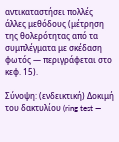αντικαταστήσει πολλές άλλες μεθόδους (μέτρηση της θολερότητας από τα συμπλέγματα με σκέδαση φωτός — περιγράφεται στο κεφ. 15).

Σύνοψη: (ενδεικτική) Δοκιμή του δακτυλίου (ring test —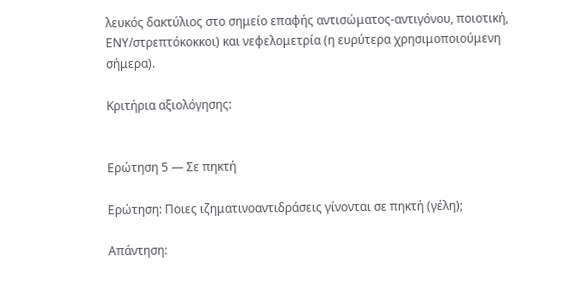λευκός δακτύλιος στο σημείο επαφής αντισώματος-αντιγόνου, ποιοτική, ΕΝΥ/στρεπτόκοκκοι) και νεφελομετρία (η ευρύτερα χρησιμοποιούμενη σήμερα).

Κριτήρια αξιολόγησης:


Ερώτηση 5 — Σε πηκτή

Ερώτηση: Ποιες ιζηματινοαντιδράσεις γίνονται σε πηκτή (γέλη);

Απάντηση: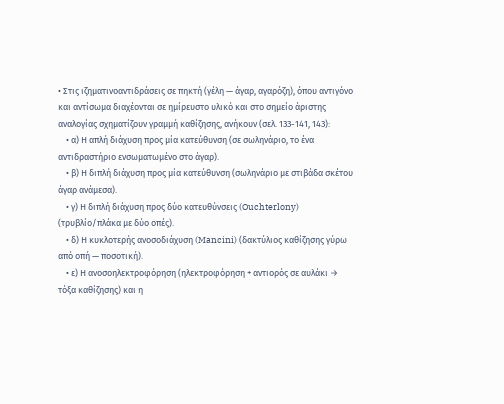• Στις ιζηματινοαντιδράσεις σε πηκτή (γέλη — άγαρ, αγαρόζη), όπου αντιγόνο και αντίσωμα διαχέονται σε ημίρευστο υλικό και στο σημείο άριστης αναλογίας σχηματίζουν γραμμή καθίζησης, ανήκουν (σελ. 133-141, 143):
    • α) Η απλή διάχυση προς μία κατεύθυνση (σε σωληνάριο, το ένα αντιδραστήριο ενσωματωμένο στο άγαρ).
    • β) Η διπλή διάχυση προς μία κατεύθυνση (σωληνάριο με στιβάδα σκέτου άγαρ ανάμεσα).
    • γ) Η διπλή διάχυση προς δύο κατευθύνσεις (Ouchterlony) (τρυβλίο/πλάκα με δύο οπές).
    • δ) Η κυκλοτερής ανοσοδιάχυση (Mancini) (δακτύλιος καθίζησης γύρω από οπή — ποσοτική).
    • ε) Η ανοσοηλεκτροφόρηση (ηλεκτροφόρηση + αντιορός σε αυλάκι → τόξα καθίζησης) και η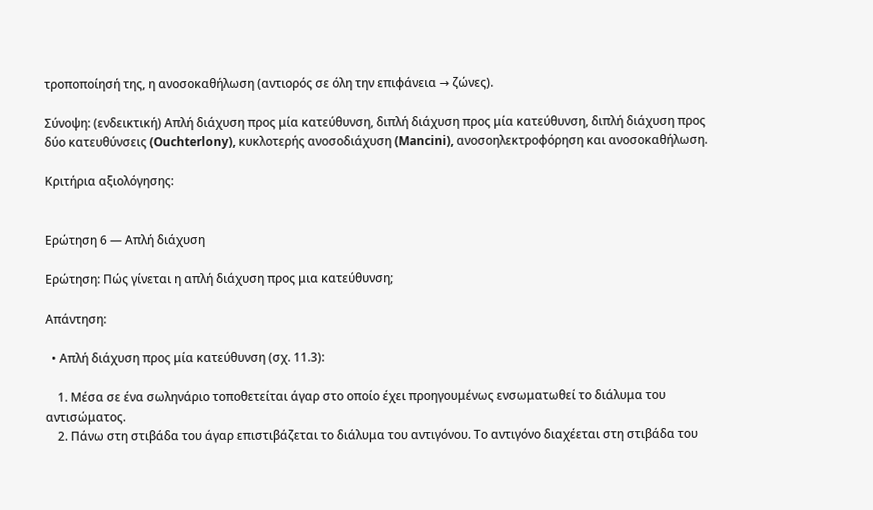τροποποίησή της, η ανοσοκαθήλωση (αντιορός σε όλη την επιφάνεια → ζώνες).

Σύνοψη: (ενδεικτική) Απλή διάχυση προς μία κατεύθυνση, διπλή διάχυση προς μία κατεύθυνση, διπλή διάχυση προς δύο κατευθύνσεις (Ouchterlony), κυκλοτερής ανοσοδιάχυση (Mancini), ανοσοηλεκτροφόρηση και ανοσοκαθήλωση.

Κριτήρια αξιολόγησης:


Ερώτηση 6 — Απλή διάχυση

Ερώτηση: Πώς γίνεται η απλή διάχυση προς μια κατεύθυνση;

Απάντηση:

  • Απλή διάχυση προς μία κατεύθυνση (σχ. 11.3):

    1. Μέσα σε ένα σωληνάριο τοποθετείται άγαρ στο οποίο έχει προηγουμένως ενσωματωθεί το διάλυμα του αντισώματος.
    2. Πάνω στη στιβάδα του άγαρ επιστιβάζεται το διάλυμα του αντιγόνου. Το αντιγόνο διαχέεται στη στιβάδα του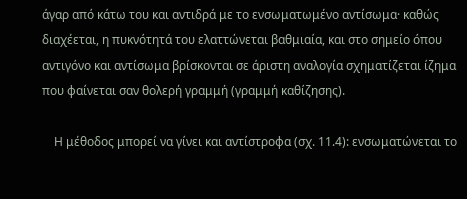άγαρ από κάτω του και αντιδρά με το ενσωματωμένο αντίσωμα· καθώς διαχέεται, η πυκνότητά του ελαττώνεται βαθμιαία, και στο σημείο όπου αντιγόνο και αντίσωμα βρίσκονται σε άριστη αναλογία σχηματίζεται ίζημα που φαίνεται σαν θολερή γραμμή (γραμμή καθίζησης).

    Η μέθοδος μπορεί να γίνει και αντίστροφα (σχ. 11.4): ενσωματώνεται το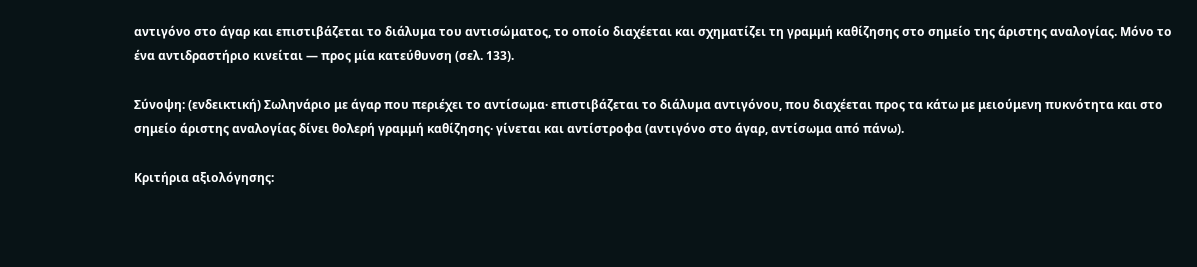αντιγόνο στο άγαρ και επιστιβάζεται το διάλυμα του αντισώματος, το οποίο διαχέεται και σχηματίζει τη γραμμή καθίζησης στο σημείο της άριστης αναλογίας. Μόνο το ένα αντιδραστήριο κινείται — προς μία κατεύθυνση (σελ. 133).

Σύνοψη: (ενδεικτική) Σωληνάριο με άγαρ που περιέχει το αντίσωμα· επιστιβάζεται το διάλυμα αντιγόνου, που διαχέεται προς τα κάτω με μειούμενη πυκνότητα και στο σημείο άριστης αναλογίας δίνει θολερή γραμμή καθίζησης· γίνεται και αντίστροφα (αντιγόνο στο άγαρ, αντίσωμα από πάνω).

Κριτήρια αξιολόγησης: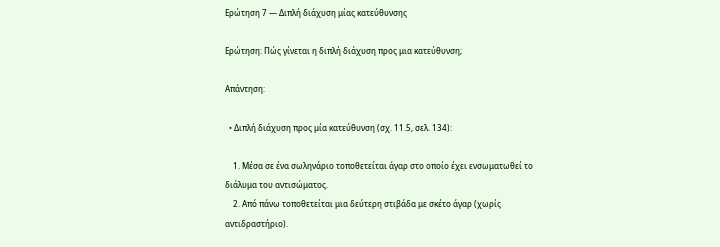Ερώτηση 7 — Διπλή διάχυση μίας κατεύθυνσης

Ερώτηση: Πώς γίνεται η διπλή διάχυση προς μια κατεύθυνση;

Απάντηση:

  • Διπλή διάχυση προς μία κατεύθυνση (σχ. 11.5, σελ. 134):

    1. Μέσα σε ένα σωληνάριο τοποθετείται άγαρ στο οποίο έχει ενσωματωθεί το διάλυμα του αντισώματος.
    2. Από πάνω τοποθετείται μια δεύτερη στιβάδα με σκέτο άγαρ (χωρίς αντιδραστήριο).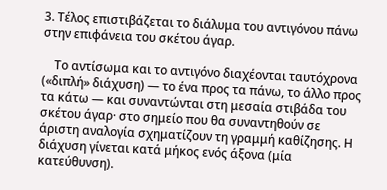3. Τέλος επιστιβάζεται το διάλυμα του αντιγόνου πάνω στην επιφάνεια του σκέτου άγαρ.

    Το αντίσωμα και το αντιγόνο διαχέονται ταυτόχρονα («διπλή» διάχυση) — το ένα προς τα πάνω, το άλλο προς τα κάτω — και συναντώνται στη μεσαία στιβάδα του σκέτου άγαρ· στο σημείο που θα συναντηθούν σε άριστη αναλογία σχηματίζουν τη γραμμή καθίζησης. Η διάχυση γίνεται κατά μήκος ενός άξονα (μία κατεύθυνση).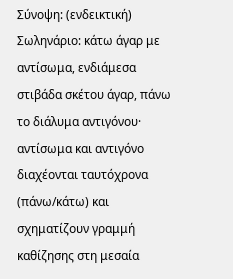Σύνοψη: (ενδεικτική) Σωληνάριο: κάτω άγαρ με αντίσωμα, ενδιάμεσα στιβάδα σκέτου άγαρ, πάνω το διάλυμα αντιγόνου· αντίσωμα και αντιγόνο διαχέονται ταυτόχρονα (πάνω/κάτω) και σχηματίζουν γραμμή καθίζησης στη μεσαία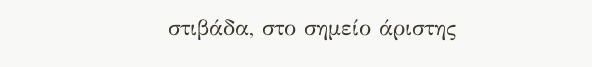στιβάδα, στο σημείο άριστης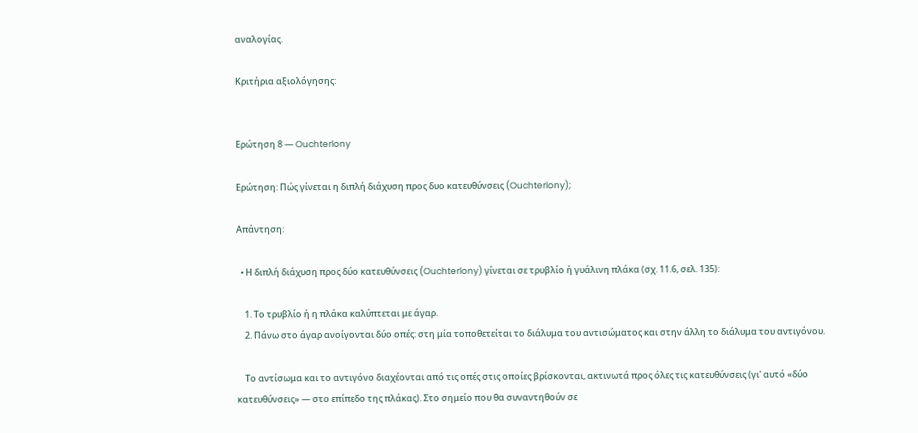αναλογίας.

Κριτήρια αξιολόγησης:


Ερώτηση 8 — Ouchterlony

Ερώτηση: Πώς γίνεται η διπλή διάχυση προς δυο κατευθύνσεις (Ouchterlony);

Απάντηση:

  • Η διπλή διάχυση προς δύο κατευθύνσεις (Ouchterlony) γίνεται σε τρυβλίο ή γυάλινη πλάκα (σχ. 11.6, σελ. 135):

    1. Το τρυβλίο ή η πλάκα καλύπτεται με άγαρ.
    2. Πάνω στο άγαρ ανοίγονται δύο οπές: στη μία τοποθετείται το διάλυμα του αντισώματος και στην άλλη το διάλυμα του αντιγόνου.

    Το αντίσωμα και το αντιγόνο διαχέονται από τις οπές στις οποίες βρίσκονται, ακτινωτά προς όλες τις κατευθύνσεις (γι' αυτό «δύο κατευθύνσεις» — στο επίπεδο της πλάκας). Στο σημείο που θα συναντηθούν σε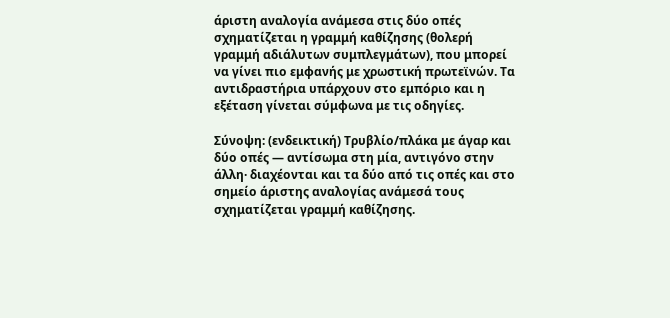άριστη αναλογία ανάμεσα στις δύο οπές σχηματίζεται η γραμμή καθίζησης (θολερή γραμμή αδιάλυτων συμπλεγμάτων), που μπορεί να γίνει πιο εμφανής με χρωστική πρωτεϊνών. Τα αντιδραστήρια υπάρχουν στο εμπόριο και η εξέταση γίνεται σύμφωνα με τις οδηγίες.

Σύνοψη: (ενδεικτική) Τρυβλίο/πλάκα με άγαρ και δύο οπές — αντίσωμα στη μία, αντιγόνο στην άλλη· διαχέονται και τα δύο από τις οπές και στο σημείο άριστης αναλογίας ανάμεσά τους σχηματίζεται γραμμή καθίζησης.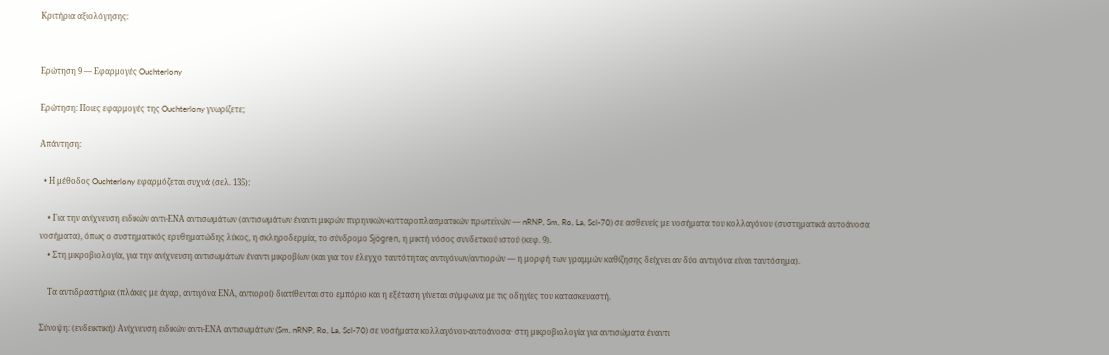Κριτήρια αξιολόγησης:


Ερώτηση 9 — Εφαρμογές Ouchterlony

Ερώτηση: Ποιες εφαρμογές της Ouchterlony γνωρίζετε;

Απάντηση:

  • Η μέθοδος Ouchterlony εφαρμόζεται συχνά (σελ. 135):

    • Για την ανίχνευση ειδικών αντι-ΕΝΑ αντισωμάτων (αντισωμάτων έναντι μικρών πυρηνικών-κυτταροπλασματικών πρωτεϊνών — nRNP, Sm, Ro, La, Scl-70) σε ασθενείς με νοσήματα του κολλαγόνου (συστηματικά αυτοάνοσα νοσήματα), όπως ο συστηματικός ερυθηματώδης λύκος, η σκληροδερμία, το σύνδρομο Sjögren, η μικτή νόσος συνδετικού ιστού (κεφ. 9).
    • Στη μικροβιολογία, για την ανίχνευση αντισωμάτων έναντι μικροβίων (και για τον έλεγχο ταυτότητας αντιγόνων/αντιορών — η μορφή των γραμμών καθίζησης δείχνει αν δύο αντιγόνα είναι ταυτόσημα).

    Τα αντιδραστήρια (πλάκες με άγαρ, αντιγόνα ΕΝΑ, αντιοροί) διατίθενται στο εμπόριο και η εξέταση γίνεται σύμφωνα με τις οδηγίες του κατασκευαστή.

Σύνοψη: (ενδεικτική) Ανίχνευση ειδικών αντι-ΕΝΑ αντισωμάτων (Sm, nRNP, Ro, La, Scl-70) σε νοσήματα κολλαγόνου-αυτοάνοσα· στη μικροβιολογία για αντισώματα έναντι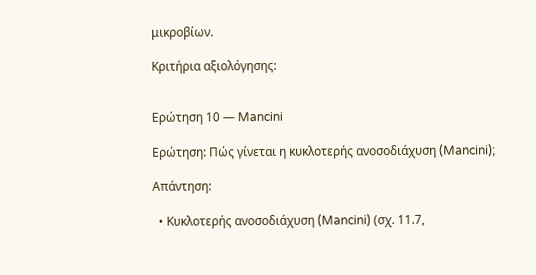μικροβίων.

Κριτήρια αξιολόγησης:


Ερώτηση 10 — Mancini

Ερώτηση: Πώς γίνεται η κυκλοτερής ανοσοδιάχυση (Mancini);

Απάντηση:

  • Κυκλοτερής ανοσοδιάχυση (Mancini) (σχ. 11.7,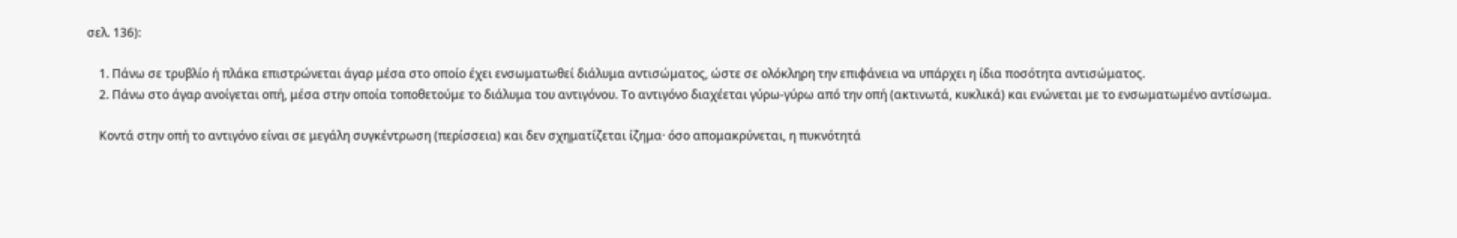σελ. 136):

    1. Πάνω σε τρυβλίο ή πλάκα επιστρώνεται άγαρ μέσα στο οποίο έχει ενσωματωθεί διάλυμα αντισώματος, ώστε σε ολόκληρη την επιφάνεια να υπάρχει η ίδια ποσότητα αντισώματος.
    2. Πάνω στο άγαρ ανοίγεται οπή, μέσα στην οποία τοποθετούμε το διάλυμα του αντιγόνου. Το αντιγόνο διαχέεται γύρω-γύρω από την οπή (ακτινωτά, κυκλικά) και ενώνεται με το ενσωματωμένο αντίσωμα.

    Κοντά στην οπή το αντιγόνο είναι σε μεγάλη συγκέντρωση (περίσσεια) και δεν σχηματίζεται ίζημα· όσο απομακρύνεται, η πυκνότητά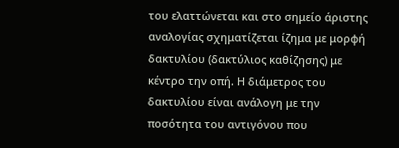του ελαττώνεται και στο σημείο άριστης αναλογίας σχηματίζεται ίζημα με μορφή δακτυλίου (δακτύλιος καθίζησης) με κέντρο την οπή. Η διάμετρος του δακτυλίου είναι ανάλογη με την ποσότητα του αντιγόνου που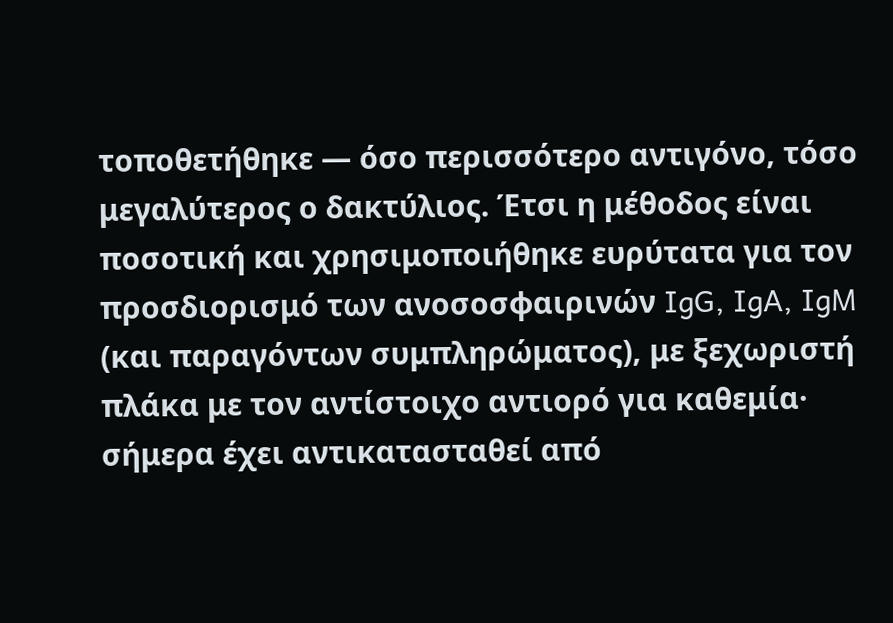τοποθετήθηκε — όσο περισσότερο αντιγόνο, τόσο μεγαλύτερος ο δακτύλιος. Έτσι η μέθοδος είναι ποσοτική και χρησιμοποιήθηκε ευρύτατα για τον προσδιορισμό των ανοσοσφαιρινών IgG, IgA, IgM (και παραγόντων συμπληρώματος), με ξεχωριστή πλάκα με τον αντίστοιχο αντιορό για καθεμία· σήμερα έχει αντικατασταθεί από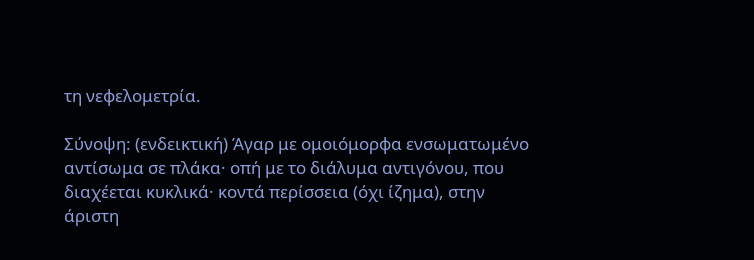τη νεφελομετρία.

Σύνοψη: (ενδεικτική) Άγαρ με ομοιόμορφα ενσωματωμένο αντίσωμα σε πλάκα· οπή με το διάλυμα αντιγόνου, που διαχέεται κυκλικά· κοντά περίσσεια (όχι ίζημα), στην άριστη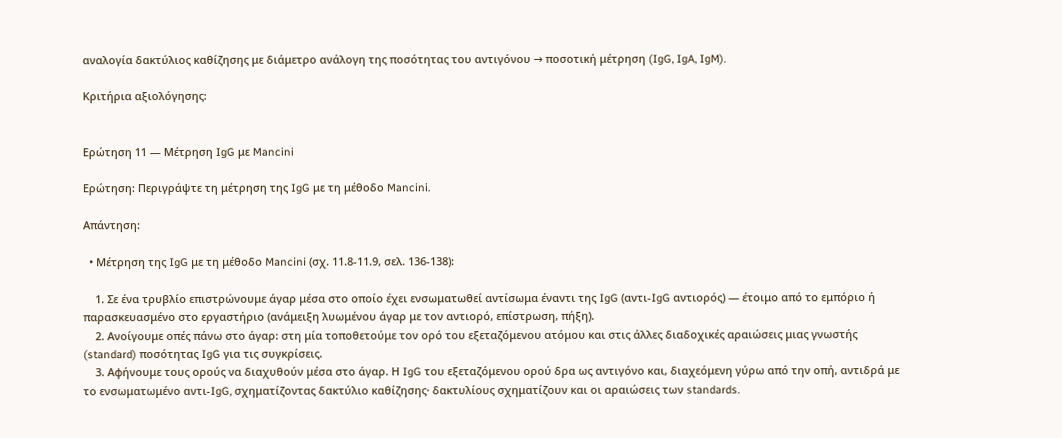αναλογία δακτύλιος καθίζησης με διάμετρο ανάλογη της ποσότητας του αντιγόνου → ποσοτική μέτρηση (IgG, IgA, IgM).

Κριτήρια αξιολόγησης:


Ερώτηση 11 — Μέτρηση IgG με Mancini

Ερώτηση: Περιγράψτε τη μέτρηση της IgG με τη μέθοδο Mancini.

Απάντηση:

  • Μέτρηση της IgG με τη μέθοδο Mancini (σχ. 11.8-11.9, σελ. 136-138):

    1. Σε ένα τρυβλίο επιστρώνουμε άγαρ μέσα στο οποίο έχει ενσωματωθεί αντίσωμα έναντι της IgG (αντι-IgG αντιορός) — έτοιμο από το εμπόριο ή παρασκευασμένο στο εργαστήριο (ανάμειξη λυωμένου άγαρ με τον αντιορό, επίστρωση, πήξη).
    2. Ανοίγουμε οπές πάνω στο άγαρ: στη μία τοποθετούμε τον ορό του εξεταζόμενου ατόμου και στις άλλες διαδοχικές αραιώσεις μιας γνωστής (standard) ποσότητας IgG για τις συγκρίσεις.
    3. Αφήνουμε τους ορούς να διαχυθούν μέσα στο άγαρ. Η IgG του εξεταζόμενου ορού δρα ως αντιγόνο και, διαχεόμενη γύρω από την οπή, αντιδρά με το ενσωματωμένο αντι-IgG, σχηματίζοντας δακτύλιο καθίζησης· δακτυλίους σχηματίζουν και οι αραιώσεις των standards.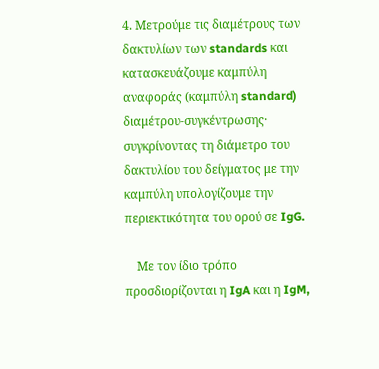4. Μετρούμε τις διαμέτρους των δακτυλίων των standards και κατασκευάζουμε καμπύλη αναφοράς (καμπύλη standard) διαμέτρου-συγκέντρωσης· συγκρίνοντας τη διάμετρο του δακτυλίου του δείγματος με την καμπύλη υπολογίζουμε την περιεκτικότητα του ορού σε IgG.

    Με τον ίδιο τρόπο προσδιορίζονται η IgA και η IgM,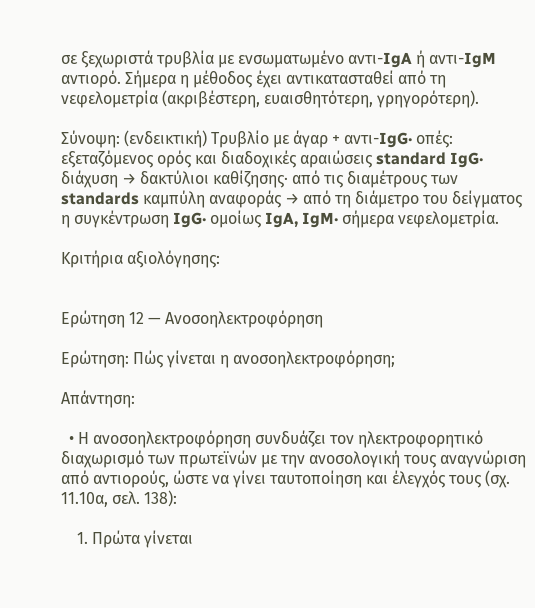σε ξεχωριστά τρυβλία με ενσωματωμένο αντι-IgA ή αντι-IgM αντιορό. Σήμερα η μέθοδος έχει αντικατασταθεί από τη νεφελομετρία (ακριβέστερη, ευαισθητότερη, γρηγορότερη).

Σύνοψη: (ενδεικτική) Τρυβλίο με άγαρ + αντι-IgG· οπές: εξεταζόμενος ορός και διαδοχικές αραιώσεις standard IgG· διάχυση → δακτύλιοι καθίζησης· από τις διαμέτρους των standards καμπύλη αναφοράς → από τη διάμετρο του δείγματος η συγκέντρωση IgG· ομοίως IgA, IgM· σήμερα νεφελομετρία.

Κριτήρια αξιολόγησης:


Ερώτηση 12 — Ανοσοηλεκτροφόρηση

Ερώτηση: Πώς γίνεται η ανοσοηλεκτροφόρηση;

Απάντηση:

  • Η ανοσοηλεκτροφόρηση συνδυάζει τον ηλεκτροφορητικό διαχωρισμό των πρωτεϊνών με την ανοσολογική τους αναγνώριση από αντιορούς, ώστε να γίνει ταυτοποίηση και έλεγχός τους (σχ. 11.10α, σελ. 138):

    1. Πρώτα γίνεται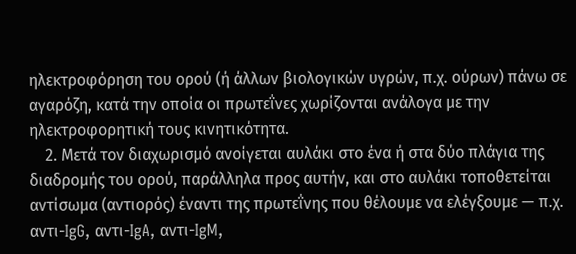ηλεκτροφόρηση του ορού (ή άλλων βιολογικών υγρών, π.χ. ούρων) πάνω σε αγαρόζη, κατά την οποία οι πρωτεΐνες χωρίζονται ανάλογα με την ηλεκτροφορητική τους κινητικότητα.
    2. Μετά τον διαχωρισμό ανοίγεται αυλάκι στο ένα ή στα δύο πλάγια της διαδρομής του ορού, παράλληλα προς αυτήν, και στο αυλάκι τοποθετείται αντίσωμα (αντιορός) έναντι της πρωτεΐνης που θέλουμε να ελέγξουμε — π.χ. αντι-IgG, αντι-IgA, αντι-IgM,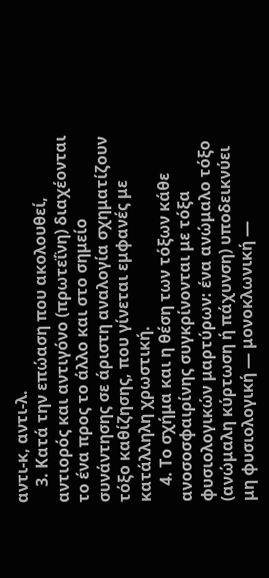αντι-κ, αντι-λ.
    3. Κατά την επώαση που ακολουθεί, αντιορός και αντιγόνο (πρωτεΐνη) διαχέονται το ένα προς το άλλο και στο σημείο συνάντησης σε άριστη αναλογία σχηματίζουν τόξο καθίζησης, που γίνεται εμφανές με κατάλληλη χρωστική.
    4. Το σχήμα και η θέση των τόξων κάθε ανοσοσφαιρίνης συγκρίνονται με τόξα φυσιολογικών μαρτύρων: ένα ανώμαλο τόξο (ανώμαλη κύρτωση ή πάχυνση) υποδεικνύει μη φυσιολογική — μονοκλωνική —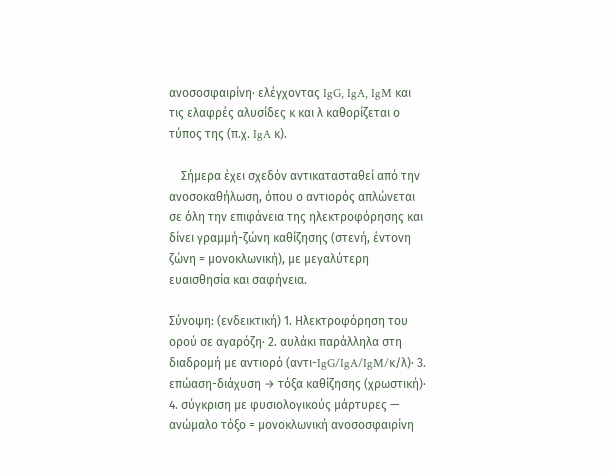ανοσοσφαιρίνη· ελέγχοντας IgG, IgA, IgM και τις ελαφρές αλυσίδες κ και λ καθορίζεται ο τύπος της (π.χ. IgA κ).

    Σήμερα έχει σχεδόν αντικατασταθεί από την ανοσοκαθήλωση, όπου ο αντιορός απλώνεται σε όλη την επιφάνεια της ηλεκτροφόρησης και δίνει γραμμή-ζώνη καθίζησης (στενή, έντονη ζώνη = μονοκλωνική), με μεγαλύτερη ευαισθησία και σαφήνεια.

Σύνοψη: (ενδεικτική) 1. Ηλεκτροφόρηση του ορού σε αγαρόζη· 2. αυλάκι παράλληλα στη διαδρομή με αντιορό (αντι-IgG/IgA/IgM/κ/λ)· 3. επώαση-διάχυση → τόξα καθίζησης (χρωστική)· 4. σύγκριση με φυσιολογικούς μάρτυρες — ανώμαλο τόξο = μονοκλωνική ανοσοσφαιρίνη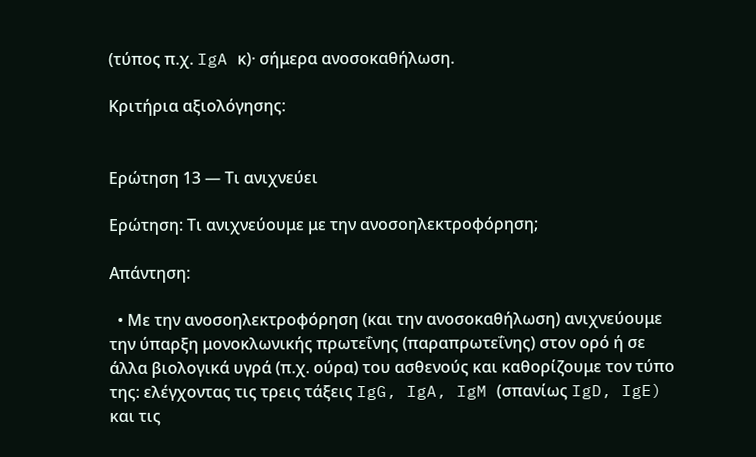(τύπος π.χ. IgA κ)· σήμερα ανοσοκαθήλωση.

Κριτήρια αξιολόγησης:


Ερώτηση 13 — Τι ανιχνεύει

Ερώτηση: Τι ανιχνεύουμε με την ανοσοηλεκτροφόρηση;

Απάντηση:

  • Με την ανοσοηλεκτροφόρηση (και την ανοσοκαθήλωση) ανιχνεύουμε την ύπαρξη μονοκλωνικής πρωτεΐνης (παραπρωτεΐνης) στον ορό ή σε άλλα βιολογικά υγρά (π.χ. ούρα) του ασθενούς και καθορίζουμε τον τύπο της: ελέγχοντας τις τρεις τάξεις IgG, IgA, IgM (σπανίως IgD, IgE) και τις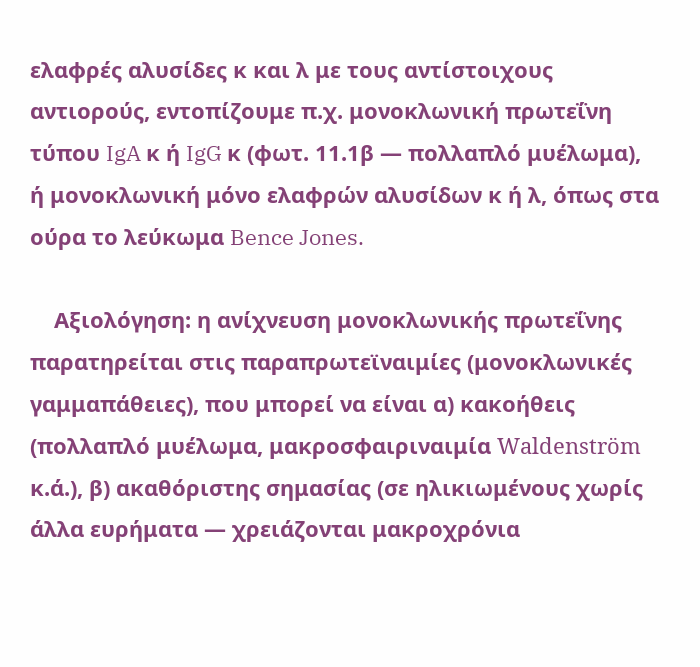ελαφρές αλυσίδες κ και λ με τους αντίστοιχους αντιορούς, εντοπίζουμε π.χ. μονοκλωνική πρωτεΐνη τύπου IgA κ ή IgG κ (φωτ. 11.1β — πολλαπλό μυέλωμα), ή μονοκλωνική μόνο ελαφρών αλυσίδων κ ή λ, όπως στα ούρα το λεύκωμα Bence Jones.

    Αξιολόγηση: η ανίχνευση μονοκλωνικής πρωτεΐνης παρατηρείται στις παραπρωτεϊναιμίες (μονοκλωνικές γαμμαπάθειες), που μπορεί να είναι α) κακοήθεις (πολλαπλό μυέλωμα, μακροσφαιριναιμία Waldenström κ.ά.), β) ακαθόριστης σημασίας (σε ηλικιωμένους χωρίς άλλα ευρήματα — χρειάζονται μακροχρόνια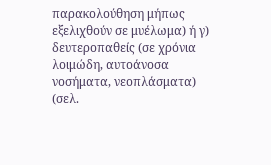παρακολούθηση μήπως εξελιχθούν σε μυέλωμα) ή γ) δευτεροπαθείς (σε χρόνια λοιμώδη, αυτοάνοσα νοσήματα, νεοπλάσματα) (σελ.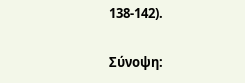138-142).

Σύνοψη: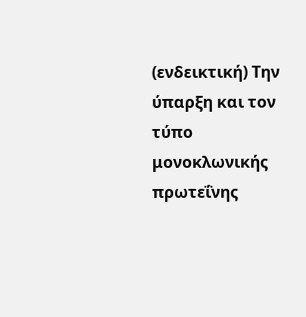(ενδεικτική) Την ύπαρξη και τον τύπο μονοκλωνικής πρωτεΐνης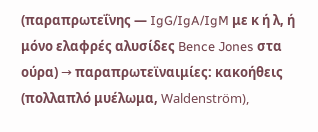(παραπρωτεΐνης — IgG/IgA/IgM με κ ή λ, ή μόνο ελαφρές αλυσίδες Bence Jones στα ούρα) → παραπρωτεϊναιμίες: κακοήθεις (πολλαπλό μυέλωμα, Waldenström),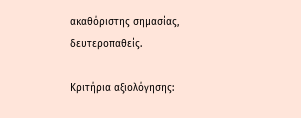ακαθόριστης σημασίας, δευτεροπαθείς.

Κριτήρια αξιολόγησης: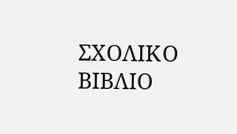ΣΧΟΛΙΚΟ ΒΙΒΛΙΟ